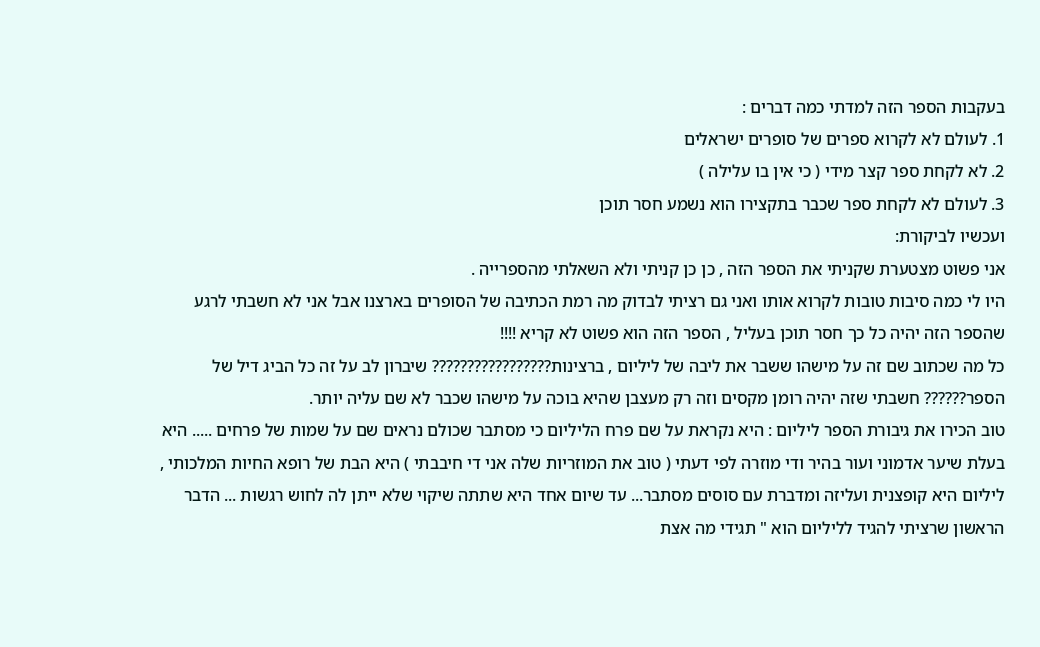בעקבות הספר הזה למדתי כמה דברים :
1. לעולם לא לקרוא ספרים של סופרים ישראלים
2. לא לקחת ספר קצר מידי ( כי אין בו עלילה )
3. לעולם לא לקחת ספר שכבר בתקצירו הוא נשמע חסר תוכן
ועכשיו לביקורת:
אני פשוט מצטערת שקניתי את הספר הזה , כן כן קניתי ולא השאלתי מהספרייה .
היו לי כמה סיבות טובות לקרוא אותו ואני גם רציתי לבדוק מה רמת הכתיבה של הסופרים בארצנו אבל אני לא חשבתי לרגע שהספר הזה יהיה כל כך חסר תוכן בעליל , הספר הזה הוא פשוט לא קריא !!!!
כל מה שכתוב שם זה על מישהו ששבר את ליבה של ליליום , ברצינות????????????????? שיברון לב על זה כל הביג דיל של הספר?????? חשבתי שזה יהיה רומן מקסים וזה רק מעצבן שהיא בוכה על מישהו שכבר לא שם עליה יותר.
טוב הכירו את גיבורת הספר ליליום : היא נקראת על שם פרח הליליום כי מסתבר שכולם נראים שם על שמות של פרחים ..... היא בעלת שיער אדמוני ועור בהיר ודי מוזרה לפי דעתי ( טוב את המוזריות שלה אני די חיבבתי ) היא הבת של רופא החיות המלכותי , ליליום היא קופצנית ועליזה ומדברת עם סוסים מסתבר... עד שיום אחד היא שתתה שיקוי שלא ייתן לה לחוש רגשות ... הדבר הראשון שרציתי להגיד לליליום הוא " תגידי מה אצת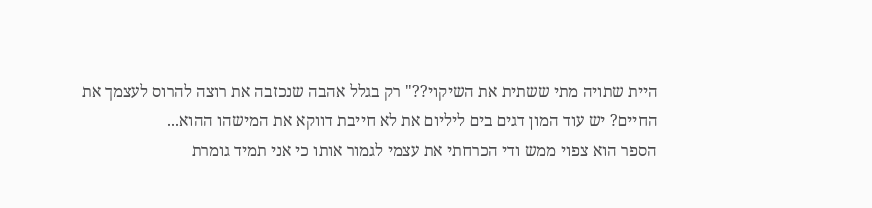היית שתויה מתי ששתית את השיקוי??" רק בגלל אהבה שנכזבה את רוצה להרוס לעצמך את החיים? יש עוד המון דגים בים ליליום את לא חייבת דווקא את המישהו ההוא...
הספר הוא צפוי ממש ודי הכרחתי את עצמי לגמור אותו כי אני תמיד גומרת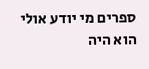ספרים מי יודע אולי הוא היה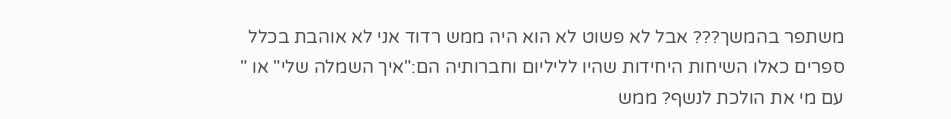משתפר בהמשך??? אבל לא פשוט לא הוא היה ממש רדוד אני לא אוהבת בכלל ספרים כאלו השיחות היחידות שהיו לליליום וחברותיה הם:"איך השמלה שלי" או " עם מי את הולכת לנשף? ממש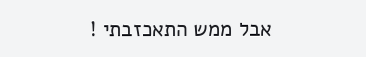אבל ממש התאכזבתי !